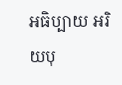អធិប្បាយ អរិយបុ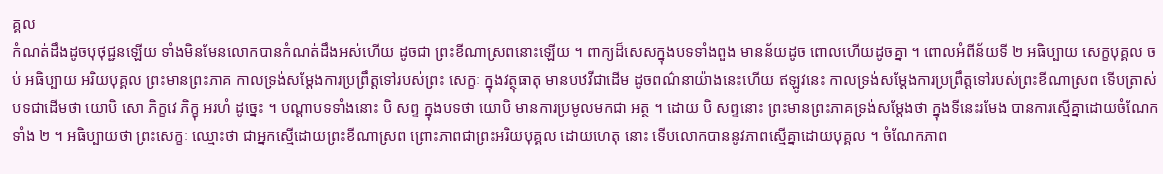គ្គល
កំណត់ដឹងដូចបុថុជ្ជនឡើយ ទាំងមិនមែនលោកបានកំណត់ដឹងអស់ហើយ ដូចជា ព្រះខីណាស្រពនោះឡើយ ។ ពាក្យដ៏សេសក្នុងបទទាំងពួង មានន័យដូច ពោលហើយដូចគ្នា ។ ពោលអំពីន័យទី ២ អធិប្បាយ សេក្ខបុគ្គល ចប់ អធិប្បាយ អរិយបុគ្គល ព្រះមានព្រះភាគ កាលទ្រង់សម្តែងការប្រព្រឹត្តទៅរបស់ព្រះ សេក្ខៈ ក្នុងវត្ថុធាតុ មានបឋវីជាដើម ដូចពណ៌នាយ៉ាងនេះហើយ ឥឡូវនេះ កាលទ្រង់សម្តែងការប្រព្រឹត្តទៅរបស់ព្រះខីណាស្រព ទើបត្រាស់បទជាដើមថា យោបិ សោ ភិក្ខវេ ភិក្ខុ អរហំ ដូច្នេះ ។ បណ្តាបទទាំងនោះ បិ សព្ទ ក្នុងបទថា យោបិ មានការប្រមូលមកជា អត្ថ ។ ដោយ បិ សព្ទនោះ ព្រះមានព្រះភាគទ្រង់សម្តែងថា ក្នុងទីនេះរមែង បានការស្មើគ្នាដោយចំណែកទាំង ២ ។ អធិប្បាយថា ព្រះសេក្ខៈ ឈ្មោះថា ជាអ្នកស្មើដោយព្រះខីណាស្រព ព្រោះភាពជាព្រះអរិយបុគ្គល ដោយហេតុ នោះ ទើបលោកបាននូវភាពស្មើគ្នាដោយបុគ្គល ។ ចំណែកភាព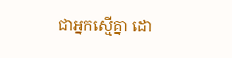ជាអ្នកស្មើគ្នា ដោ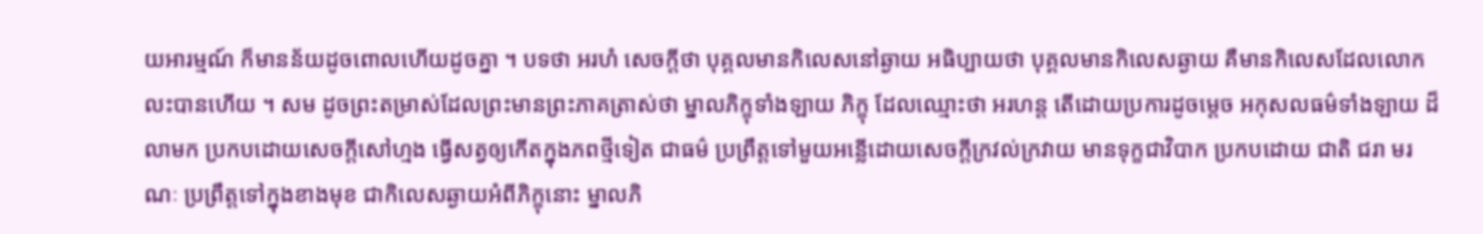យអារម្មណ៍ ក៏មានន័យដូចពោលហើយដូចគ្នា ។ បទថា អរហំ សេចក្តីថា បុគ្គលមានកិលេសនៅឆ្ងាយ អធិប្បាយថា បុគ្គលមានកិលេសឆ្ងាយ គឺមានកិលេសដែលលោកលះបានហើយ ។ សម ដូចព្រះតម្រាស់ដែលព្រះមានព្រះភាគត្រាស់ថា ម្នាលភិក្ខុទាំងឡាយ ភិក្ខុ ដែលឈ្មោះថា អរហន្ត តើដោយប្រការដូចម្តេច អកុសលធម៌ទាំងឡាយ ដ៏លាមក ប្រកបដោយសេចក្តីសៅហ្មង ធ្វើសត្វឲ្យកើតក្នុងភពថ្មីទៀត ជាធម៌ ប្រព្រឹត្តទៅមួយអន្លើដោយសេចក្តីក្រវល់ក្រវាយ មានទុក្ខជាវិបាក ប្រកបដោយ ជាតិ ជរា មរណៈ ប្រព្រឹត្តទៅក្នុងខាងមុខ ជាកិលេសឆ្ងាយអំពីភិក្ខុនោះ ម្នាលភិ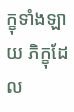ក្ខុទាំងឡាយ ភិក្ខុដែល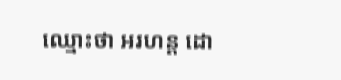ឈ្មោះថា អរហន្ត ដោ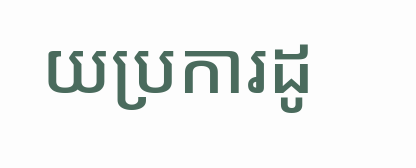យប្រការដូ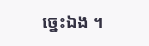ច្នេះឯង ។